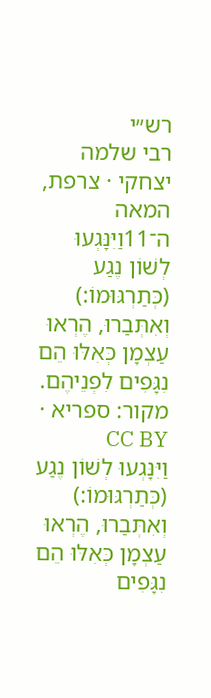רש״י
רבי שלמה יצחקי · צרפת, המאה ה־11וַיִּנָּגְעוּ לְשׁוֹן נֶגַע (כְּתַרְגּוּמוֹ:) וְאִתְּבַרוּ, הֶרְאוּ עַצְמָן כְּאִלּוּ הֵם נִגָּפִים לִפְנֵיהֶם.
מקור: ספריא · CC BY
וַיִּנָּגְעוּ לְשׁוֹן נֶגַע (כְּתַרְגּוּמוֹ:) וְאִתְּבַרוּ, הֶרְאוּ עַצְמָן כְּאִלּוּ הֵם נִגָּפִים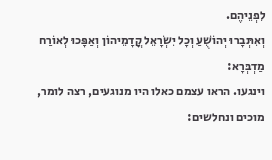לִפְנֵיהֶם.
וְאִתְּבָרוּ יְהוֹשֻׁעַ וְכָל יִשְׂרָאֵל קֳדָמֵיהוֹן וְאַפָּכוּ לְאוֹרַח מַדְבְּרָא:
וינגעו. הראו עצמם כאלו היו מנוגעים, רצה לומר, מוכים ונחלשים: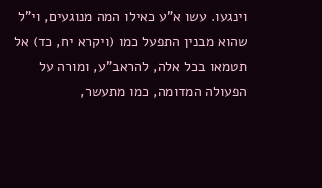וינגעו. עשו א"ע כאילו המה מנוגעים, וי"ל שהוא מבנין התפעל כמו (ויקרא יח, כד) אל תטמאו בכל אלה, להראב"ע, ומורה על הפעולה המדומה, כמו מתעשר,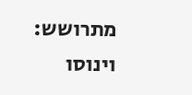מתרושש:
וינוסו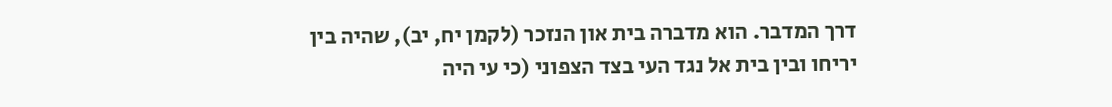דרך המדבר. הוא מדברה בית און הנזכר (לקמן יח, יב), שהיה בין יריחו ובין בית אל נגד העי בצד הצפוני (כי עי היה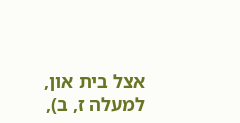אצל בית און, למעלה ז, ב),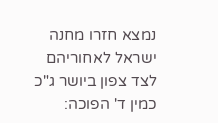נמצא חזרו מחנה ישראל לאחוריהם לצד צפון ביושר ג"כ כמין ד' הפוכה: